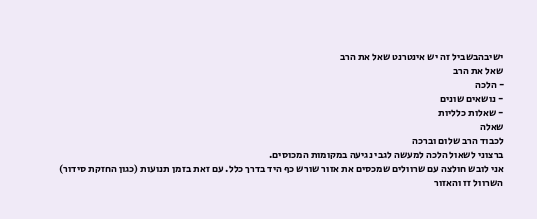ישיבהבשביל זה יש אינטרנט שאל את הרב
שאל את הרב
- הלכה
- נושאים שונים
- שאלות כלליות
שאלה
לכבוד הרב שלום וברכה
ברצוני לשאול הלכה למעשה לגבי נגיעה במקומות המכוסים.
אני לובש חולצה עם שרוולים שמכסים את אזור שורש כף היד בדרך כלל. עם זאת בזמן תנועות (כגון החזקת סידור) השרוול זז והאזור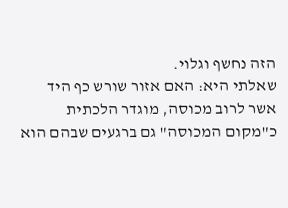הזה נחשף וגלוי.
שאלתי היא: האם אזור שורש כף היד אשר לרוב מכוסה, מוגדר הלכתית כ"מקום המכוסה" גם ברגעים שבהם הוא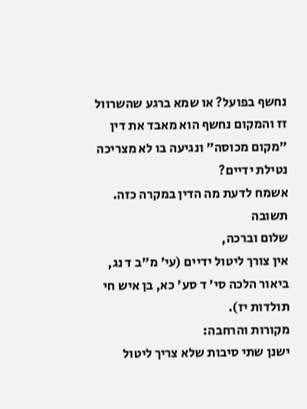נחשף בפועל? או שמא ברגע שהשרוול זז והמקום נחשף הוא מאבד את דין "מקום מכוסה" ונגיעה בו לא מצריכה נטילת ידיים?
אשמח לדעת מה הדין במקרה כזה.
תשובה
שלום וברכה,
אין צורך ליטול ידיים (עי' מ"ב ד נג, ביאור הלכה סי' ד סע' כא, בן איש חי תולדות יז).
מקורות והרחבה:
ישנן שתי סיבות שלא צריך ליטול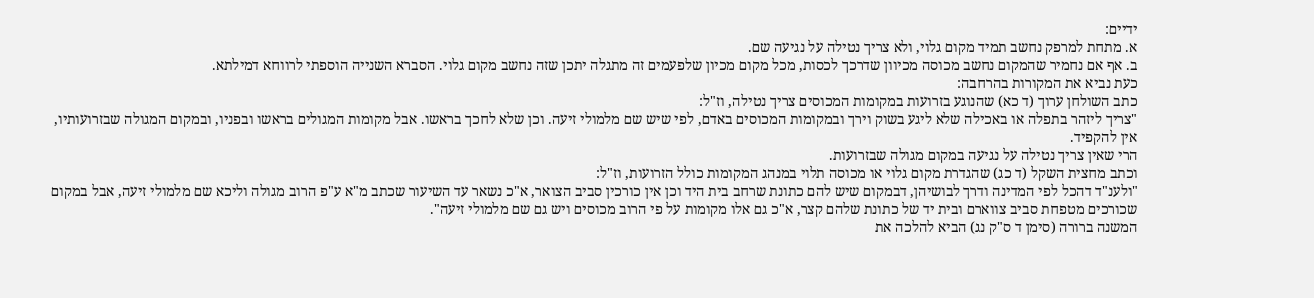ידיים:
א. מתחת למרפק נחשב תמיד מקום גלוי, ולא צריך נטילה על נגיעה שם.
ב. אף אם נחמיר שהמקום נחשב מכוסה מכיוון שדרכך לכסות, מכל מקום מכיון שלפעמים זה מתגלה יתכן שזה נחשב מקום גלוי. הסברא השנייה הוספתי לרווחא דמילתא.
כעת נביא את המקורות בהרחבה:
כתב השולחן ערוך (ד כא) שהנוגע בזרועות במקומות המכוסים צריך נטילה, וז"ל:
"צריך ליזהר בתפלה או באכילה שלא ליגע בשוק וירך ובמקומות המכוסים באדם, לפי שיש שם מלמולי זיעה. וכן שלא לחכך בראשו. אבל מקומות המגולים בראשו ובפניו, ובמקום המגולה שבזרועותיו, אין להקפיד.
הרי שאין צריך נטילה על נגיעה במקום מגולה שבזרועות.
וכתב מחצית השקל (ד כג) שהגדרת מקום גלוי או מכוסה תלוי במנהג המקומות כולל הזרועות, וז"ל:
"ולענ"ד דהכל לפי המדינה ודרך לבושיהן, דבמקום שיש להם כתונת שרחב בית היד וכן אין כורכין סביב הצואר, א"כ נשאר עד השיעור שכתב מ"א ע"פ הרוב מגולה וליכא שם מלמולי זיעה, אבל במקום שכורכים מטפחת סביב צווארם ובית יד של כתונת שלהם קצר, א"כ גם אלו מקומות על פי הרוב מכוסים ויש גם שם מלמולי זיעה".
המשנה ברורה (סימן ד ס"ק נג) הביא להלכה את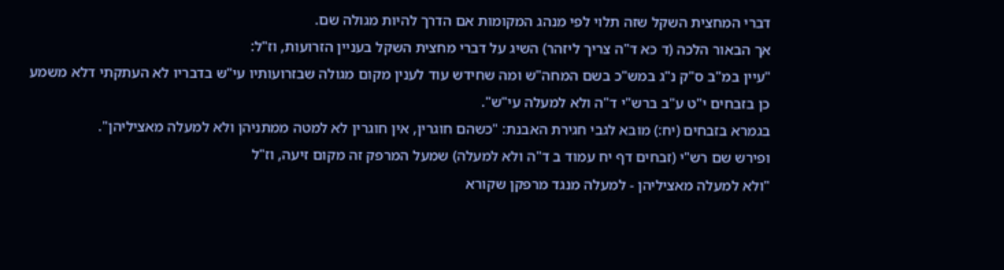דברי המחצית השקל שזה תלוי לפי מנהג המקומות אם הדרך להיות מגולה שם.
אך הבאור הלכה (ד כא ד"ה צריך ליזהר) השיג על דברי מחצית השקל בעניין הזרועות, וז"ל:
"עיין במ"ב ס"ק נ"ג במש"כ בשם המחה"ש ומה שחידש עוד לענין מקום מגולה שבזרועותיו עי"ש בדבריו לא העתקתי דלא משמע כן בזבחים י"ט ע"ב ברש"י ד"ה ולא למעלה עי"ש".
בגמרא בזבחים (יח:) מובא לגבי חגירת האבנת: "כשהם חוגרין, אין חוגרין לא למטה ממתניהן ולא למעלה מאציליהן".
ופירש שם רש"י (זבחים דף יח עמוד ב ד"ה ולא למעלה) שמעל המרפק זה מקום זיעה, וז"ל
"ולא למעלה מאציליהן - למעלה מנגד מרפקן שקורא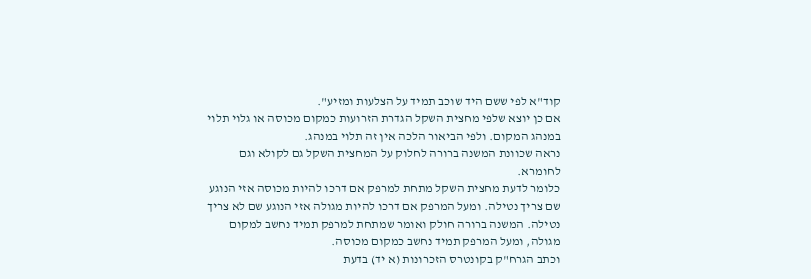קוד"א לפי ששם היד שוכב תמיד על הצלעות ומזיע".
אם כן יוצא שלפי מחצית השקל הגדרת הזרועות כמקום מכוסה או גלוי תלוי במנהג המקום. ולפי הביאור הלכה אין זה תלוי במנהג.
נראה שכוונת המשנה ברורה לחלוק על המחצית השקל גם לקולא וגם לחומרא.
כלומר לדעת מחצית השקל מתחת למרפק אם דרכו להיות מכוסה אזי הנוגע שם צריך נטילה. ומעל המרפק אם דרכו להיות מגולה אזי הנוגע שם לא צריך נטילה. המשנה ברורה חולק ואומר שמתחת למרפק תמיד נחשב למקום מגולה, ומעל המרפק תמיד נחשב כמקום מכוסה.
וכתב הגרח"ק בקונטרס הזכרונות (א יד) בדעת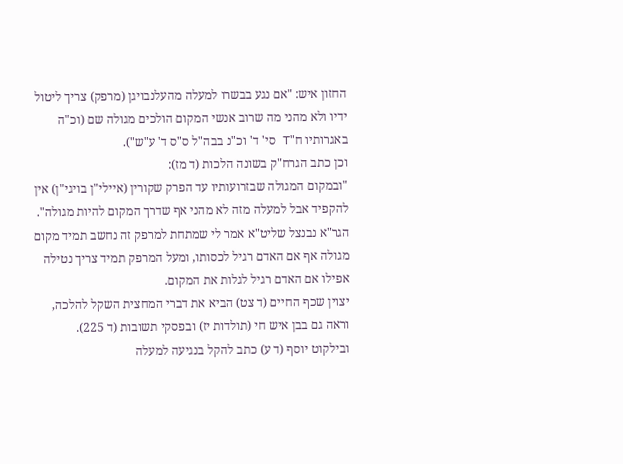החזון איש: "אם נגע בבשרו למעלה מהעלנבויגן (מרפק) צריך ליטול ידיו ולא מהני מה שרוב אנשי המקום הולכים מגולה שם (וכ"ה באגרותיו ח"T סי' ד' וכ"נ בבה"ל ס"ס ד' ע"ש").
וכן כתב הגרח"ק בשונה הלכות (ד מז):
"ובמקום המגולה שבזרועותיו עד הפרק שקורין (איילי"ן בויגי"ן) אין להקפיד אבל למעלה מזה לא מהני אף שדרך המקום להיות מגולה".
הגר"א נבנצל שליט"א אמר לי שמתחת למרפק זה נחשב תמיד מקום מגולה אף אם האדם רגיל לכסותו, ומעל המרפק תמיד צריך נטילה אפילו אם האדם רגיל לגלות את המקום.
יצוין שכף החיים (ד צט) הביא את דברי המחצית השקל להלכה, וראה גם בבן איש חי (תולדות יז) ובפסקי תשובות (ד 225).
ובילקוט יוסף (ד ע) כתב להקל בנגיעה למעלה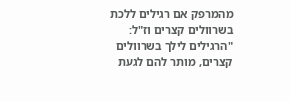מהמרפק אם רגילים ללכת בשרוולים קצרים וז"ל:
"הרגילים לילך בשרוולים קצרים, מותר להם לגעת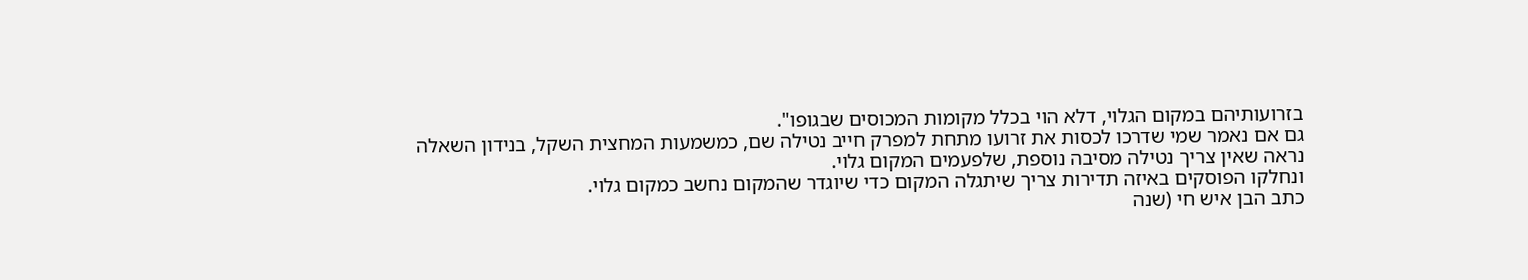בזרועותיהם במקום הגלוי, דלא הוי בכלל מקומות המכוסים שבגופו".
גם אם נאמר שמי שדרכו לכסות את זרועו מתחת למפרק חייב נטילה שם, כמשמעות המחצית השקל, בנידון השאלה נראה שאין צריך נטילה מסיבה נוספת, שלפעמים המקום גלוי.
ונחלקו הפוסקים באיזה תדירות צריך שיתגלה המקום כדי שיוגדר שהמקום נחשב כמקום גלוי.
כתב הבן איש חי (שנה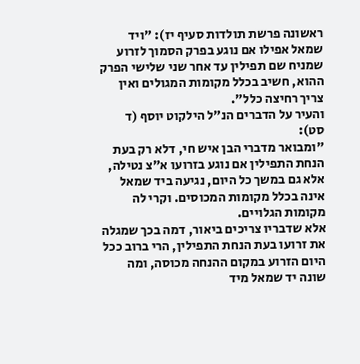ראשונה פרשת תולדות סעיף יז): "ויד שמאל אפילו אם נוגע בפרק הסמוך לזרוע שמניח שם תפילין עד אחר שני שלישי הפרק ההוא, חשיב בכלל מקומות המגולים ואין צריך רחיצה כלל".
והעיר על הדברים הנ"ל הילקוט יוסף (ד סט):
"ומבואר מדברי הבן איש חי, דלא רק בעת הנחת התפילין אם נוגע בזרועו א"צ נטילה, אלא גם במשך כל היום, נגיעה ביד שמאל אינה בכלל מקומות המכוסים. וקרי לה מקומות הגלויים.
אלא שדבריו צריכים ביאור, דמה בכך שמגלה את זרועו בעת הנחת התפילין, הרי ברוב ככל היום הזרוע במקום ההנחה מכוסה, ומה שונה יד שמאל מיד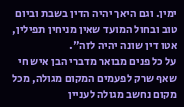ימין. וגם היאך יהיה הדין בשבת וביום טוב ובחול המועד שאין מניחין תפילין, אטו דין שונה יהיה לזה".
על כל פנים מבואר מדברי הבן איש חי שאף שרק לפעמים המקום מגולה, מכל מקום נחשב מגולה לעניין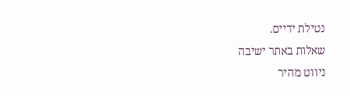נטילת ידיים.
שאלות באתר ישיבה
ניווט מהיר